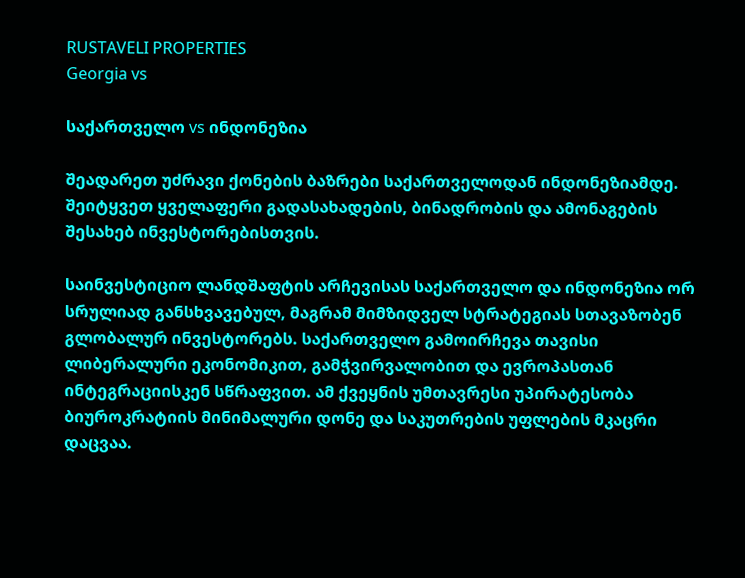RUSTAVELI PROPERTIES
Georgia vs

საქართველო vs ინდონეზია

შეადარეთ უძრავი ქონების ბაზრები საქართველოდან ინდონეზიამდე. შეიტყვეთ ყველაფერი გადასახადების, ბინადრობის და ამონაგების შესახებ ინვესტორებისთვის.

საინვესტიციო ლანდშაფტის არჩევისას საქართველო და ინდონეზია ორ სრულიად განსხვავებულ, მაგრამ მიმზიდველ სტრატეგიას სთავაზობენ გლობალურ ინვესტორებს. საქართველო გამოირჩევა თავისი ლიბერალური ეკონომიკით, გამჭვირვალობით და ევროპასთან ინტეგრაციისკენ სწრაფვით. ამ ქვეყნის უმთავრესი უპირატესობა ბიუროკრატიის მინიმალური დონე და საკუთრების უფლების მკაცრი დაცვაა.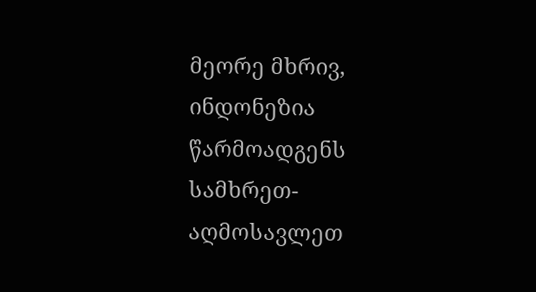მეორე მხრივ, ინდონეზია წარმოადგენს სამხრეთ-აღმოსავლეთ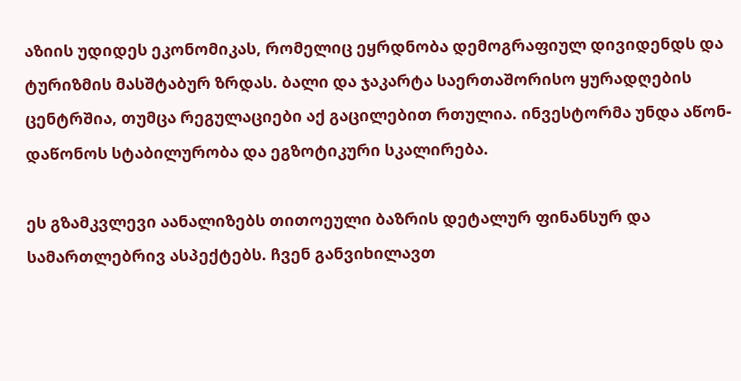აზიის უდიდეს ეკონომიკას, რომელიც ეყრდნობა დემოგრაფიულ დივიდენდს და ტურიზმის მასშტაბურ ზრდას. ბალი და ჯაკარტა საერთაშორისო ყურადღების ცენტრშია, თუმცა რეგულაციები აქ გაცილებით რთულია. ინვესტორმა უნდა აწონ-დაწონოს სტაბილურობა და ეგზოტიკური სკალირება.

ეს გზამკვლევი აანალიზებს თითოეული ბაზრის დეტალურ ფინანსურ და სამართლებრივ ასპექტებს. ჩვენ განვიხილავთ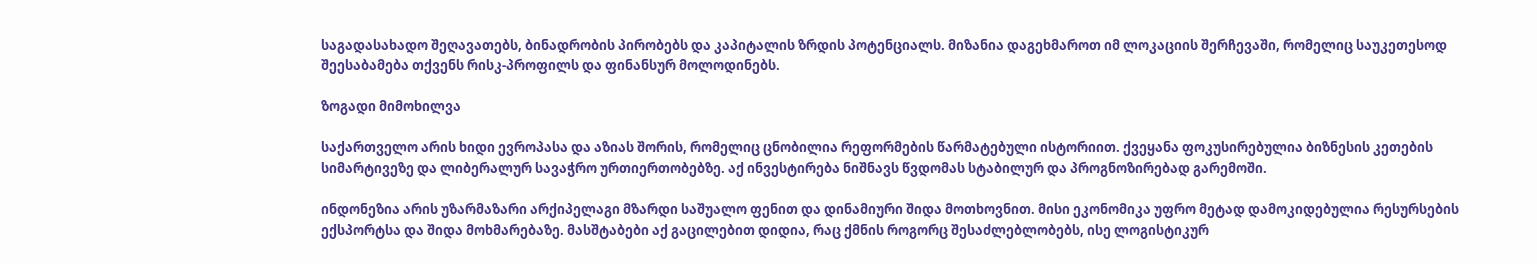საგადასახადო შეღავათებს, ბინადრობის პირობებს და კაპიტალის ზრდის პოტენციალს. მიზანია დაგეხმაროთ იმ ლოკაციის შერჩევაში, რომელიც საუკეთესოდ შეესაბამება თქვენს რისკ-პროფილს და ფინანსურ მოლოდინებს.

ზოგადი მიმოხილვა

საქართველო არის ხიდი ევროპასა და აზიას შორის, რომელიც ცნობილია რეფორმების წარმატებული ისტორიით. ქვეყანა ფოკუსირებულია ბიზნესის კეთების სიმარტივეზე და ლიბერალურ სავაჭრო ურთიერთობებზე. აქ ინვესტირება ნიშნავს წვდომას სტაბილურ და პროგნოზირებად გარემოში.

ინდონეზია არის უზარმაზარი არქიპელაგი მზარდი საშუალო ფენით და დინამიური შიდა მოთხოვნით. მისი ეკონომიკა უფრო მეტად დამოკიდებულია რესურსების ექსპორტსა და შიდა მოხმარებაზე. მასშტაბები აქ გაცილებით დიდია, რაც ქმნის როგორც შესაძლებლობებს, ისე ლოგისტიკურ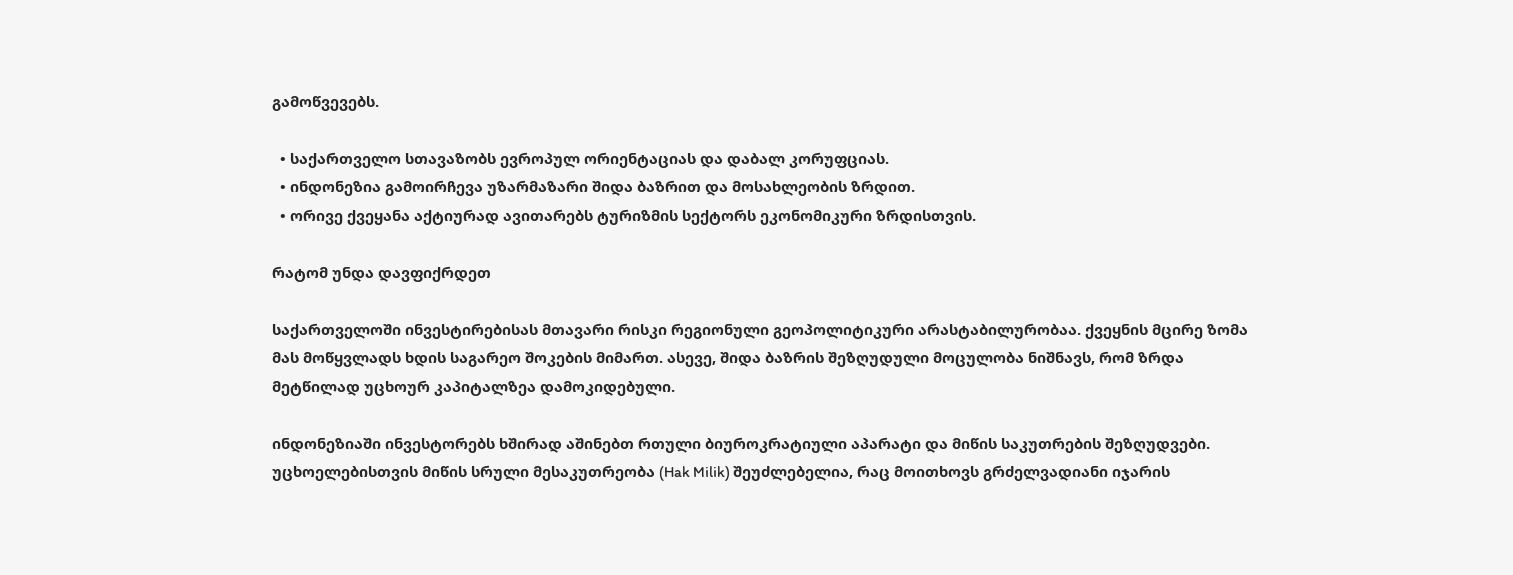გამოწვევებს.

  • საქართველო სთავაზობს ევროპულ ორიენტაციას და დაბალ კორუფციას.
  • ინდონეზია გამოირჩევა უზარმაზარი შიდა ბაზრით და მოსახლეობის ზრდით.
  • ორივე ქვეყანა აქტიურად ავითარებს ტურიზმის სექტორს ეკონომიკური ზრდისთვის.

რატომ უნდა დავფიქრდეთ

საქართველოში ინვესტირებისას მთავარი რისკი რეგიონული გეოპოლიტიკური არასტაბილურობაა. ქვეყნის მცირე ზომა მას მოწყვლადს ხდის საგარეო შოკების მიმართ. ასევე, შიდა ბაზრის შეზღუდული მოცულობა ნიშნავს, რომ ზრდა მეტწილად უცხოურ კაპიტალზეა დამოკიდებული.

ინდონეზიაში ინვესტორებს ხშირად აშინებთ რთული ბიუროკრატიული აპარატი და მიწის საკუთრების შეზღუდვები. უცხოელებისთვის მიწის სრული მესაკუთრეობა (Hak Milik) შეუძლებელია, რაც მოითხოვს გრძელვადიანი იჯარის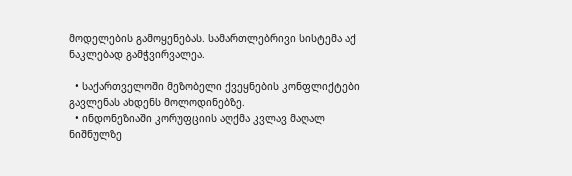მოდელების გამოყენებას. სამართლებრივი სისტემა აქ ნაკლებად გამჭვირვალეა.

  • საქართველოში მეზობელი ქვეყნების კონფლიქტები გავლენას ახდენს მოლოდინებზე.
  • ინდონეზიაში კორუფციის აღქმა კვლავ მაღალ ნიშნულზე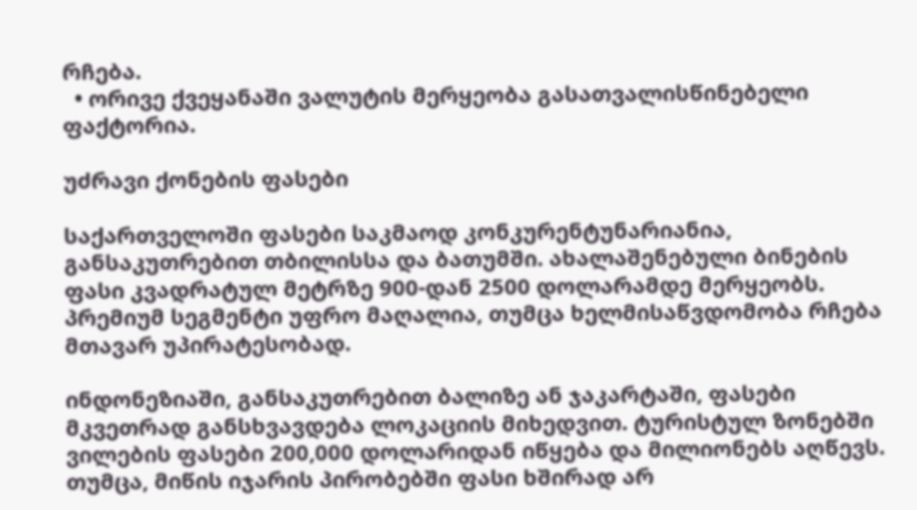რჩება.
  • ორივე ქვეყანაში ვალუტის მერყეობა გასათვალისწინებელი ფაქტორია.

უძრავი ქონების ფასები

საქართველოში ფასები საკმაოდ კონკურენტუნარიანია, განსაკუთრებით თბილისსა და ბათუმში. ახალაშენებული ბინების ფასი კვადრატულ მეტრზე 900-დან 2500 დოლარამდე მერყეობს. პრემიუმ სეგმენტი უფრო მაღალია, თუმცა ხელმისაწვდომობა რჩება მთავარ უპირატესობად.

ინდონეზიაში, განსაკუთრებით ბალიზე ან ჯაკარტაში, ფასები მკვეთრად განსხვავდება ლოკაციის მიხედვით. ტურისტულ ზონებში ვილების ფასები 200,000 დოლარიდან იწყება და მილიონებს აღწევს. თუმცა, მიწის იჯარის პირობებში ფასი ხშირად არ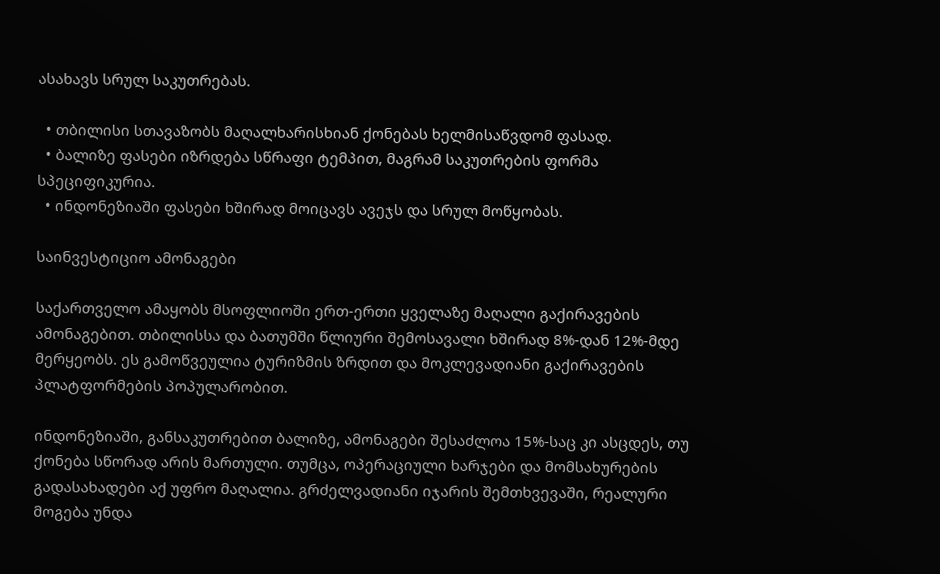ასახავს სრულ საკუთრებას.

  • თბილისი სთავაზობს მაღალხარისხიან ქონებას ხელმისაწვდომ ფასად.
  • ბალიზე ფასები იზრდება სწრაფი ტემპით, მაგრამ საკუთრების ფორმა სპეციფიკურია.
  • ინდონეზიაში ფასები ხშირად მოიცავს ავეჯს და სრულ მოწყობას.

საინვესტიციო ამონაგები

საქართველო ამაყობს მსოფლიოში ერთ-ერთი ყველაზე მაღალი გაქირავების ამონაგებით. თბილისსა და ბათუმში წლიური შემოსავალი ხშირად 8%-დან 12%-მდე მერყეობს. ეს გამოწვეულია ტურიზმის ზრდით და მოკლევადიანი გაქირავების პლატფორმების პოპულარობით.

ინდონეზიაში, განსაკუთრებით ბალიზე, ამონაგები შესაძლოა 15%-საც კი ასცდეს, თუ ქონება სწორად არის მართული. თუმცა, ოპერაციული ხარჯები და მომსახურების გადასახადები აქ უფრო მაღალია. გრძელვადიანი იჯარის შემთხვევაში, რეალური მოგება უნდა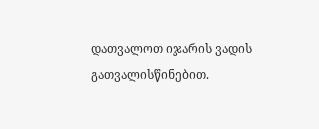დათვალოთ იჯარის ვადის გათვალისწინებით.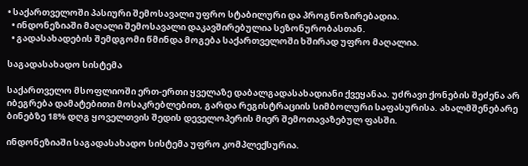• საქართველოში პასიური შემოსავალი უფრო სტაბილური და პროგნოზირებადია.
  • ინდონეზიაში მაღალი შემოსავალი დაკავშირებულია სეზონურობასთან.
  • გადასახადების შემდგომი წმინდა მოგება საქართველოში ხშირად უფრო მაღალია.

საგადასახადო სისტემა

საქართველო მსოფლიოში ერთ-ერთი ყველაზე დაბალგადასახადიანი ქვეყანაა. უძრავი ქონების შეძენა არ იბეგრება დამატებითი მოსაკრებლებით, გარდა რეგისტრაციის სიმბოლური საფასურისა. ახალმშენებარე ბინებზე 18% დღგ ყოველთვის შედის დეველოპერის მიერ შემოთავაზებულ ფასში.

ინდონეზიაში საგადასახადო სისტემა უფრო კომპლექსურია.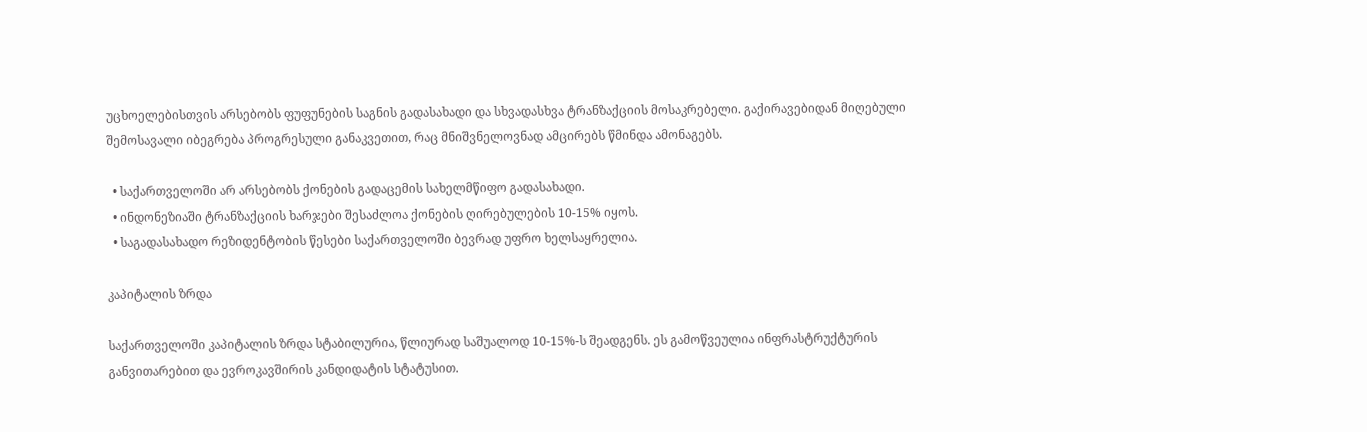უცხოელებისთვის არსებობს ფუფუნების საგნის გადასახადი და სხვადასხვა ტრანზაქციის მოსაკრებელი. გაქირავებიდან მიღებული შემოსავალი იბეგრება პროგრესული განაკვეთით, რაც მნიშვნელოვნად ამცირებს წმინდა ამონაგებს.

  • საქართველოში არ არსებობს ქონების გადაცემის სახელმწიფო გადასახადი.
  • ინდონეზიაში ტრანზაქციის ხარჯები შესაძლოა ქონების ღირებულების 10-15% იყოს.
  • საგადასახადო რეზიდენტობის წესები საქართველოში ბევრად უფრო ხელსაყრელია.

კაპიტალის ზრდა

საქართველოში კაპიტალის ზრდა სტაბილურია, წლიურად საშუალოდ 10-15%-ს შეადგენს. ეს გამოწვეულია ინფრასტრუქტურის განვითარებით და ევროკავშირის კანდიდატის სტატუსით.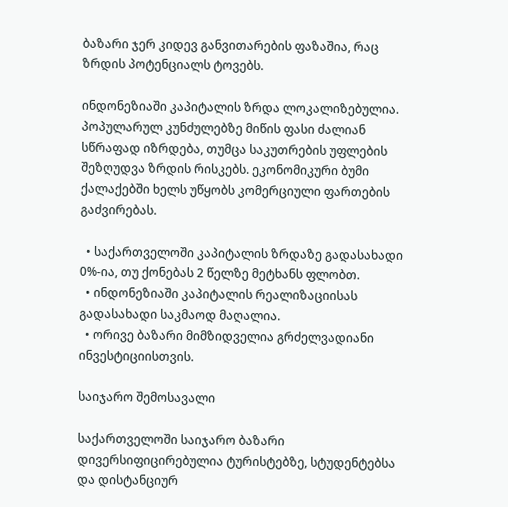ბაზარი ჯერ კიდევ განვითარების ფაზაშია, რაც ზრდის პოტენციალს ტოვებს.

ინდონეზიაში კაპიტალის ზრდა ლოკალიზებულია. პოპულარულ კუნძულებზე მიწის ფასი ძალიან სწრაფად იზრდება, თუმცა საკუთრების უფლების შეზღუდვა ზრდის რისკებს. ეკონომიკური ბუმი ქალაქებში ხელს უწყობს კომერციული ფართების გაძვირებას.

  • საქართველოში კაპიტალის ზრდაზე გადასახადი 0%-ია, თუ ქონებას 2 წელზე მეტხანს ფლობთ.
  • ინდონეზიაში კაპიტალის რეალიზაციისას გადასახადი საკმაოდ მაღალია.
  • ორივე ბაზარი მიმზიდველია გრძელვადიანი ინვესტიციისთვის.

საიჯარო შემოსავალი

საქართველოში საიჯარო ბაზარი დივერსიფიცირებულია ტურისტებზე, სტუდენტებსა და დისტანციურ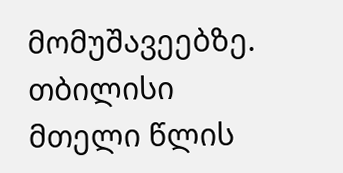მომუშავეებზე. თბილისი მთელი წლის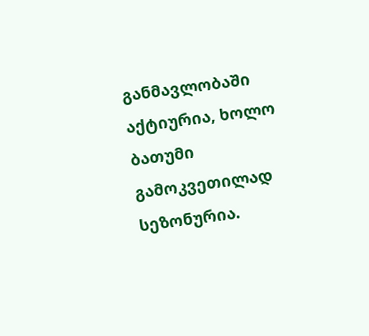განმავლობაში აქტიურია, ხოლო ბათუმი გამოკვეთილად სეზონურია.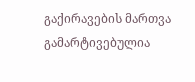გაქირავების მართვა გამარტივებულია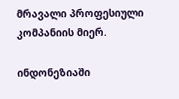მრავალი პროფესიული კომპანიის მიერ.

ინდონეზიაში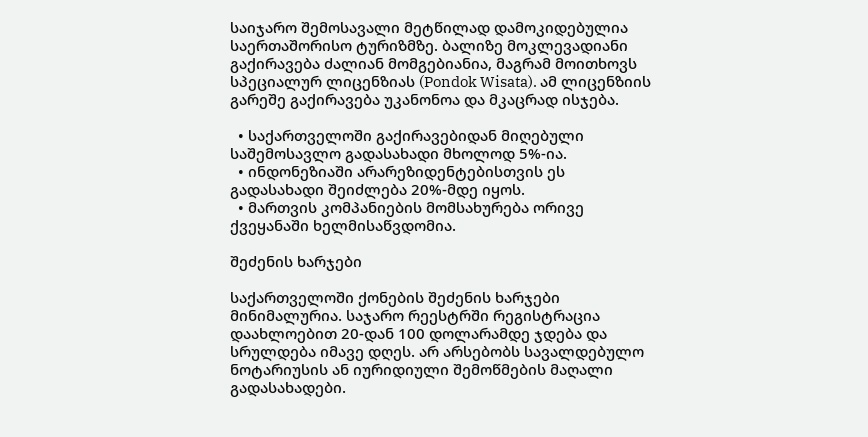საიჯარო შემოსავალი მეტწილად დამოკიდებულია საერთაშორისო ტურიზმზე. ბალიზე მოკლევადიანი გაქირავება ძალიან მომგებიანია, მაგრამ მოითხოვს სპეციალურ ლიცენზიას (Pondok Wisata). ამ ლიცენზიის გარეშე გაქირავება უკანონოა და მკაცრად ისჯება.

  • საქართველოში გაქირავებიდან მიღებული საშემოსავლო გადასახადი მხოლოდ 5%-ია.
  • ინდონეზიაში არარეზიდენტებისთვის ეს გადასახადი შეიძლება 20%-მდე იყოს.
  • მართვის კომპანიების მომსახურება ორივე ქვეყანაში ხელმისაწვდომია.

შეძენის ხარჯები

საქართველოში ქონების შეძენის ხარჯები მინიმალურია. საჯარო რეესტრში რეგისტრაცია დაახლოებით 20-დან 100 დოლარამდე ჯდება და სრულდება იმავე დღეს. არ არსებობს სავალდებულო ნოტარიუსის ან იურიდიული შემოწმების მაღალი გადასახადები.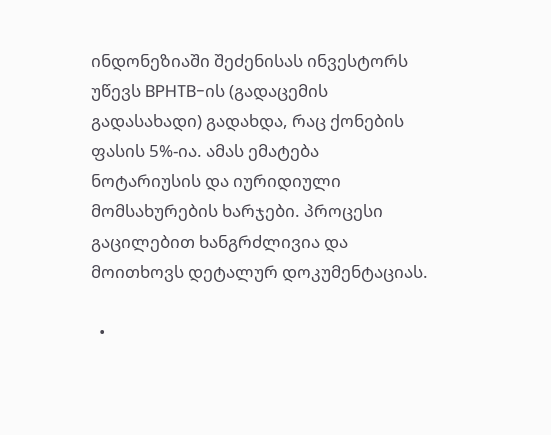ინდონეზიაში შეძენისას ინვესტორს უწევს BPHTB-ის (გადაცემის გადასახადი) გადახდა, რაც ქონების ფასის 5%-ია. ამას ემატება ნოტარიუსის და იურიდიული მომსახურების ხარჯები. პროცესი გაცილებით ხანგრძლივია და მოითხოვს დეტალურ დოკუმენტაციას.

  •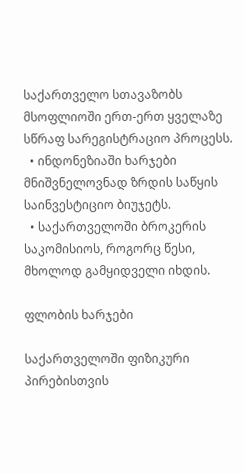საქართველო სთავაზობს მსოფლიოში ერთ-ერთ ყველაზე სწრაფ სარეგისტრაციო პროცესს.
  • ინდონეზიაში ხარჯები მნიშვნელოვნად ზრდის საწყის საინვესტიციო ბიუჯეტს.
  • საქართველოში ბროკერის საკომისიოს, როგორც წესი, მხოლოდ გამყიდველი იხდის.

ფლობის ხარჯები

საქართველოში ფიზიკური პირებისთვის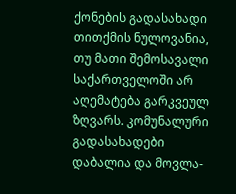ქონების გადასახადი თითქმის ნულოვანია, თუ მათი შემოსავალი საქართველოში არ აღემატება გარკვეულ ზღვარს. კომუნალური გადასახადები დაბალია და მოვლა-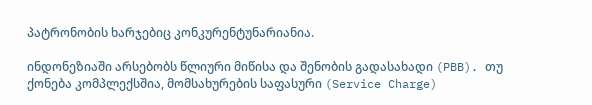პატრონობის ხარჯებიც კონკურენტუნარიანია.

ინდონეზიაში არსებობს წლიური მიწისა და შენობის გადასახადი (PBB). თუ ქონება კომპლექსშია, მომსახურების საფასური (Service Charge)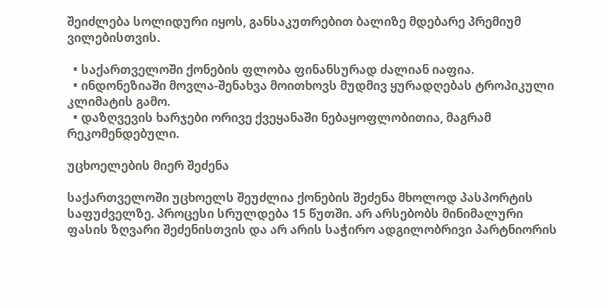შეიძლება სოლიდური იყოს, განსაკუთრებით ბალიზე მდებარე პრემიუმ ვილებისთვის.

  • საქართველოში ქონების ფლობა ფინანსურად ძალიან იაფია.
  • ინდონეზიაში მოვლა-შენახვა მოითხოვს მუდმივ ყურადღებას ტროპიკული კლიმატის გამო.
  • დაზღვევის ხარჯები ორივე ქვეყანაში ნებაყოფლობითია, მაგრამ რეკომენდებული.

უცხოელების მიერ შეძენა

საქართველოში უცხოელს შეუძლია ქონების შეძენა მხოლოდ პასპორტის საფუძველზე. პროცესი სრულდება 15 წუთში. არ არსებობს მინიმალური ფასის ზღვარი შეძენისთვის და არ არის საჭირო ადგილობრივი პარტნიორის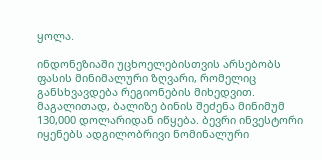ყოლა.

ინდონეზიაში უცხოელებისთვის არსებობს ფასის მინიმალური ზღვარი, რომელიც განსხვავდება რეგიონების მიხედვით. მაგალითად, ბალიზე ბინის შეძენა მინიმუმ 130,000 დოლარიდან იწყება. ბევრი ინვესტორი იყენებს ადგილობრივი ნომინალური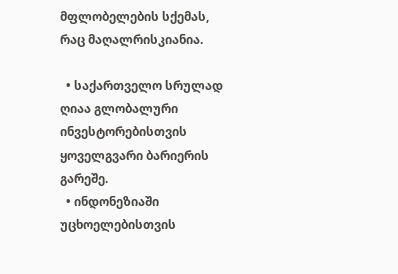მფლობელების სქემას, რაც მაღალრისკიანია.

  • საქართველო სრულად ღიაა გლობალური ინვესტორებისთვის ყოველგვარი ბარიერის გარეშე.
  • ინდონეზიაში უცხოელებისთვის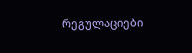რეგულაციები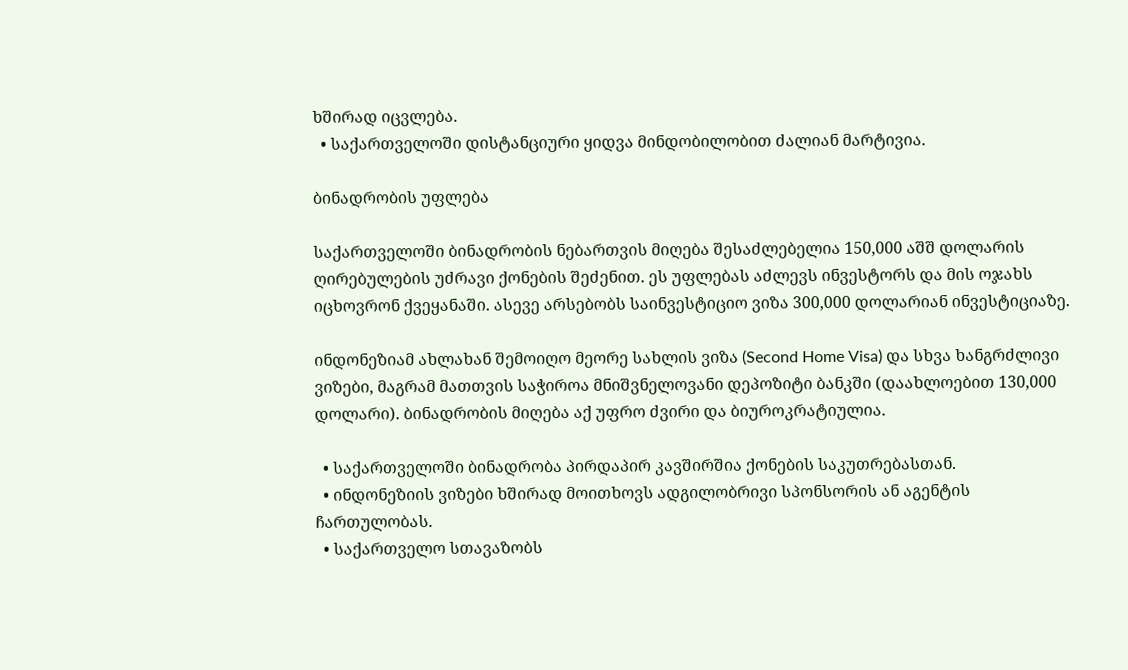ხშირად იცვლება.
  • საქართველოში დისტანციური ყიდვა მინდობილობით ძალიან მარტივია.

ბინადრობის უფლება

საქართველოში ბინადრობის ნებართვის მიღება შესაძლებელია 150,000 აშშ დოლარის ღირებულების უძრავი ქონების შეძენით. ეს უფლებას აძლევს ინვესტორს და მის ოჯახს იცხოვრონ ქვეყანაში. ასევე არსებობს საინვესტიციო ვიზა 300,000 დოლარიან ინვესტიციაზე.

ინდონეზიამ ახლახან შემოიღო მეორე სახლის ვიზა (Second Home Visa) და სხვა ხანგრძლივი ვიზები, მაგრამ მათთვის საჭიროა მნიშვნელოვანი დეპოზიტი ბანკში (დაახლოებით 130,000 დოლარი). ბინადრობის მიღება აქ უფრო ძვირი და ბიუროკრატიულია.

  • საქართველოში ბინადრობა პირდაპირ კავშირშია ქონების საკუთრებასთან.
  • ინდონეზიის ვიზები ხშირად მოითხოვს ადგილობრივი სპონსორის ან აგენტის ჩართულობას.
  • საქართველო სთავაზობს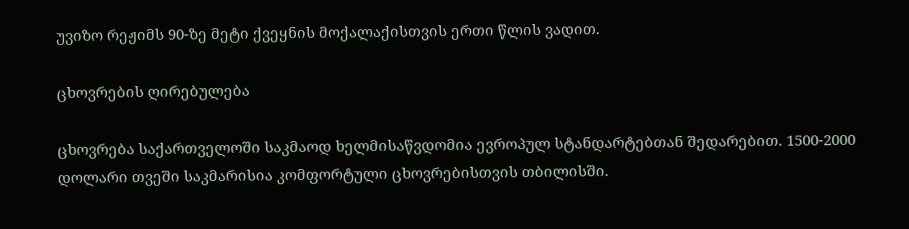უვიზო რეჟიმს 90-ზე მეტი ქვეყნის მოქალაქისთვის ერთი წლის ვადით.

ცხოვრების ღირებულება

ცხოვრება საქართველოში საკმაოდ ხელმისაწვდომია ევროპულ სტანდარტებთან შედარებით. 1500-2000 დოლარი თვეში საკმარისია კომფორტული ცხოვრებისთვის თბილისში.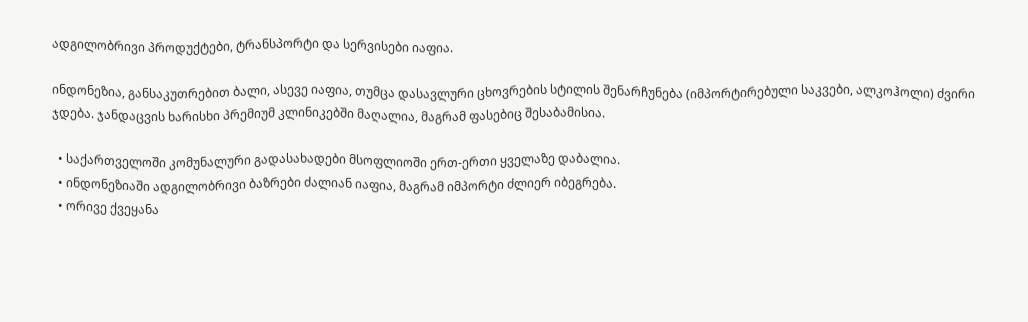ადგილობრივი პროდუქტები, ტრანსპორტი და სერვისები იაფია.

ინდონეზია, განსაკუთრებით ბალი, ასევე იაფია, თუმცა დასავლური ცხოვრების სტილის შენარჩუნება (იმპორტირებული საკვები, ალკოჰოლი) ძვირი ჯდება. ჯანდაცვის ხარისხი პრემიუმ კლინიკებში მაღალია, მაგრამ ფასებიც შესაბამისია.

  • საქართველოში კომუნალური გადასახადები მსოფლიოში ერთ-ერთი ყველაზე დაბალია.
  • ინდონეზიაში ადგილობრივი ბაზრები ძალიან იაფია, მაგრამ იმპორტი ძლიერ იბეგრება.
  • ორივე ქვეყანა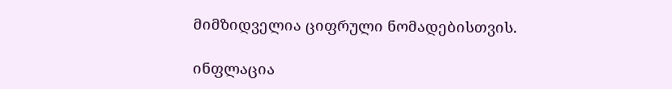მიმზიდველია ციფრული ნომადებისთვის.

ინფლაცია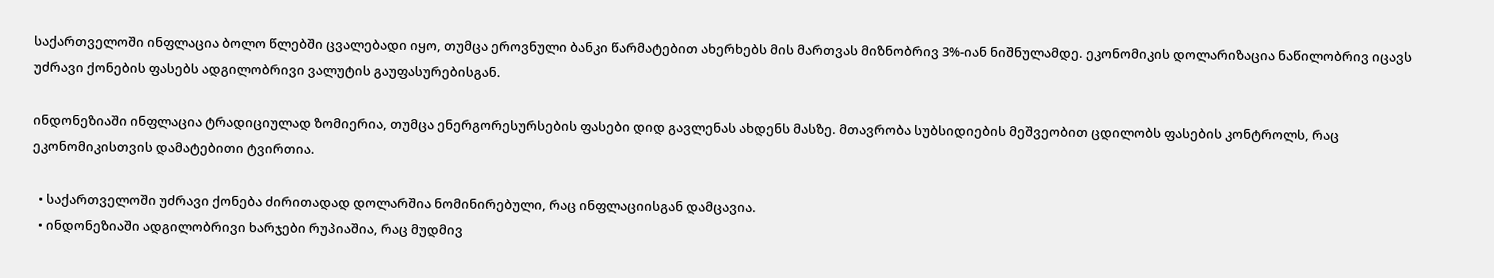საქართველოში ინფლაცია ბოლო წლებში ცვალებადი იყო, თუმცა ეროვნული ბანკი წარმატებით ახერხებს მის მართვას მიზნობრივ 3%-იან ნიშნულამდე. ეკონომიკის დოლარიზაცია ნაწილობრივ იცავს უძრავი ქონების ფასებს ადგილობრივი ვალუტის გაუფასურებისგან.

ინდონეზიაში ინფლაცია ტრადიციულად ზომიერია, თუმცა ენერგორესურსების ფასები დიდ გავლენას ახდენს მასზე. მთავრობა სუბსიდიების მეშვეობით ცდილობს ფასების კონტროლს, რაც ეკონომიკისთვის დამატებითი ტვირთია.

  • საქართველოში უძრავი ქონება ძირითადად დოლარშია ნომინირებული, რაც ინფლაციისგან დამცავია.
  • ინდონეზიაში ადგილობრივი ხარჯები რუპიაშია, რაც მუდმივ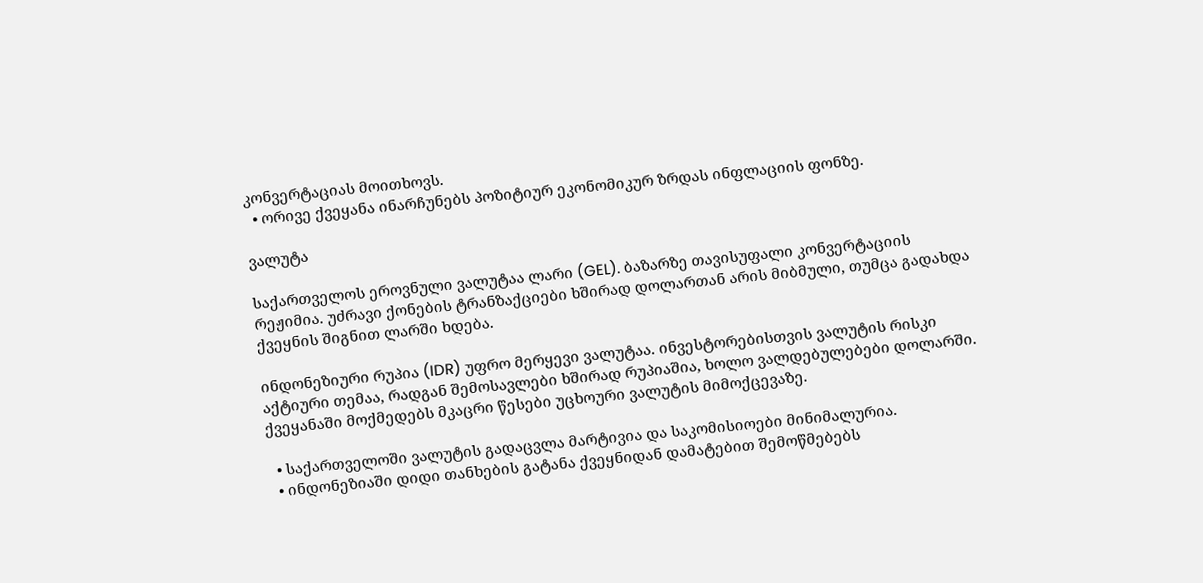კონვერტაციას მოითხოვს.
  • ორივე ქვეყანა ინარჩუნებს პოზიტიურ ეკონომიკურ ზრდას ინფლაციის ფონზე.

ვალუტა

საქართველოს ეროვნული ვალუტაა ლარი (GEL). ბაზარზე თავისუფალი კონვერტაციის რეჟიმია. უძრავი ქონების ტრანზაქციები ხშირად დოლართან არის მიბმული, თუმცა გადახდა ქვეყნის შიგნით ლარში ხდება.

ინდონეზიური რუპია (IDR) უფრო მერყევი ვალუტაა. ინვესტორებისთვის ვალუტის რისკი აქტიური თემაა, რადგან შემოსავლები ხშირად რუპიაშია, ხოლო ვალდებულებები დოლარში. ქვეყანაში მოქმედებს მკაცრი წესები უცხოური ვალუტის მიმოქცევაზე.

  • საქართველოში ვალუტის გადაცვლა მარტივია და საკომისიოები მინიმალურია.
  • ინდონეზიაში დიდი თანხების გატანა ქვეყნიდან დამატებით შემოწმებებს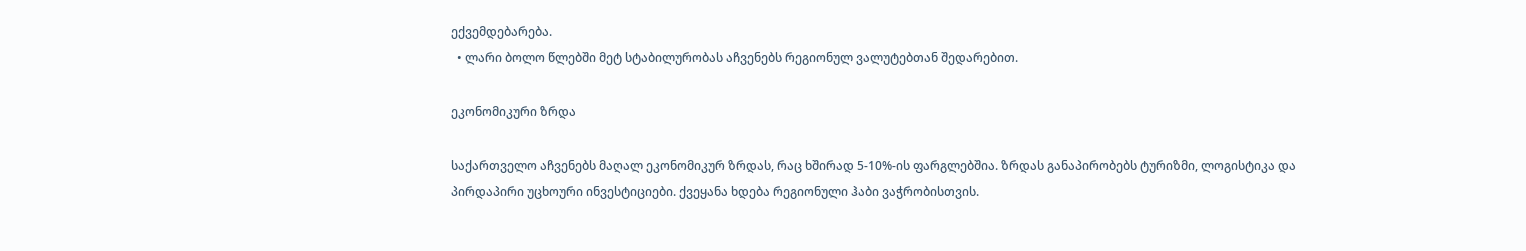ექვემდებარება.
  • ლარი ბოლო წლებში მეტ სტაბილურობას აჩვენებს რეგიონულ ვალუტებთან შედარებით.

ეკონომიკური ზრდა

საქართველო აჩვენებს მაღალ ეკონომიკურ ზრდას, რაც ხშირად 5-10%-ის ფარგლებშია. ზრდას განაპირობებს ტურიზმი, ლოგისტიკა და პირდაპირი უცხოური ინვესტიციები. ქვეყანა ხდება რეგიონული ჰაბი ვაჭრობისთვის.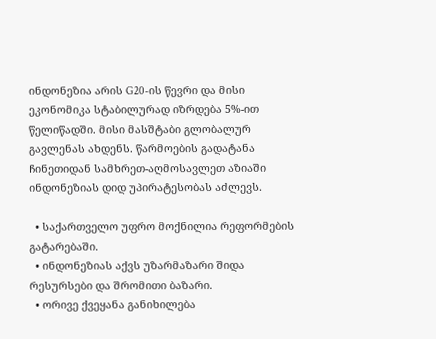ინდონეზია არის G20-ის წევრი და მისი ეკონომიკა სტაბილურად იზრდება 5%-ით წელიწადში. მისი მასშტაბი გლობალურ გავლენას ახდენს. წარმოების გადატანა ჩინეთიდან სამხრეთ-აღმოსავლეთ აზიაში ინდონეზიას დიდ უპირატესობას აძლევს.

  • საქართველო უფრო მოქნილია რეფორმების გატარებაში.
  • ინდონეზიას აქვს უზარმაზარი შიდა რესურსები და შრომითი ბაზარი.
  • ორივე ქვეყანა განიხილება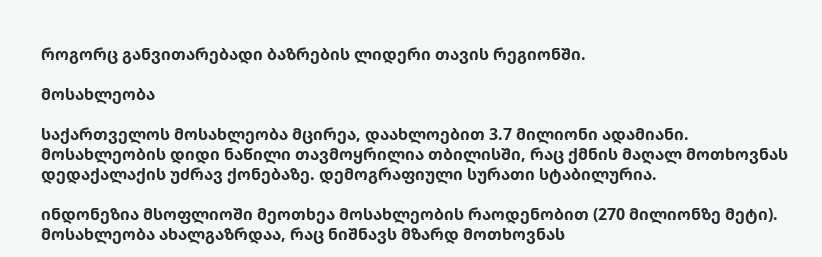როგორც განვითარებადი ბაზრების ლიდერი თავის რეგიონში.

მოსახლეობა

საქართველოს მოსახლეობა მცირეა, დაახლოებით 3.7 მილიონი ადამიანი. მოსახლეობის დიდი ნაწილი თავმოყრილია თბილისში, რაც ქმნის მაღალ მოთხოვნას დედაქალაქის უძრავ ქონებაზე. დემოგრაფიული სურათი სტაბილურია.

ინდონეზია მსოფლიოში მეოთხეა მოსახლეობის რაოდენობით (270 მილიონზე მეტი). მოსახლეობა ახალგაზრდაა, რაც ნიშნავს მზარდ მოთხოვნას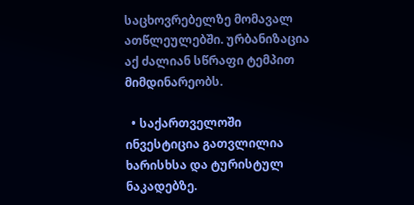საცხოვრებელზე მომავალ ათწლეულებში. ურბანიზაცია აქ ძალიან სწრაფი ტემპით მიმდინარეობს.

  • საქართველოში ინვესტიცია გათვლილია ხარისხსა და ტურისტულ ნაკადებზე.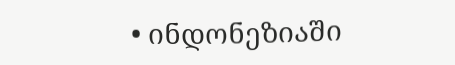• ინდონეზიაში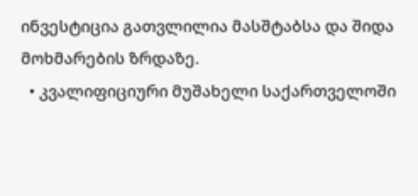ინვესტიცია გათვლილია მასშტაბსა და შიდა მოხმარების ზრდაზე.
  • კვალიფიციური მუშახელი საქართველოში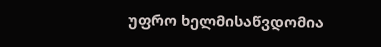უფრო ხელმისაწვდომია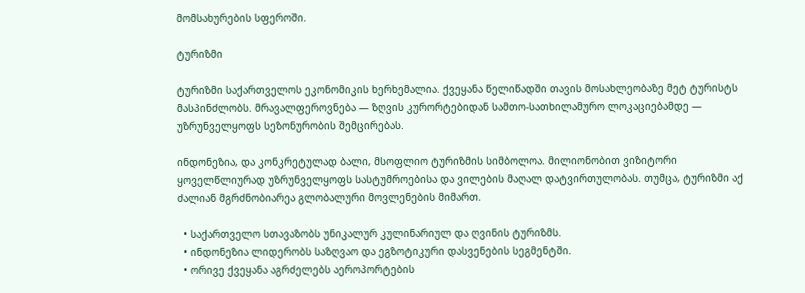მომსახურების სფეროში.

ტურიზმი

ტურიზმი საქართველოს ეკონომიკის ხერხემალია. ქვეყანა წელიწადში თავის მოსახლეობაზე მეტ ტურისტს მასპინძლობს. მრავალფეროვნება — ზღვის კურორტებიდან სამთო-სათხილამურო ლოკაციებამდე — უზრუნველყოფს სეზონურობის შემცირებას.

ინდონეზია, და კონკრეტულად ბალი, მსოფლიო ტურიზმის სიმბოლოა. მილიონობით ვიზიტორი ყოველწლიურად უზრუნველყოფს სასტუმროებისა და ვილების მაღალ დატვირთულობას. თუმცა, ტურიზმი აქ ძალიან მგრძნობიარეა გლობალური მოვლენების მიმართ.

  • საქართველო სთავაზობს უნიკალურ კულინარიულ და ღვინის ტურიზმს.
  • ინდონეზია ლიდერობს საზღვაო და ეგზოტიკური დასვენების სეგმენტში.
  • ორივე ქვეყანა აგრძელებს აეროპორტების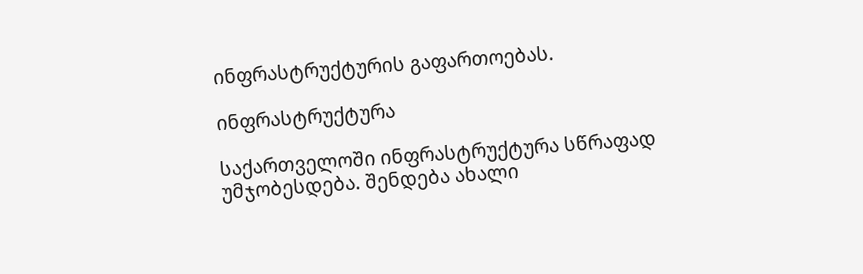ინფრასტრუქტურის გაფართოებას.

ინფრასტრუქტურა

საქართველოში ინფრასტრუქტურა სწრაფად უმჯობესდება. შენდება ახალი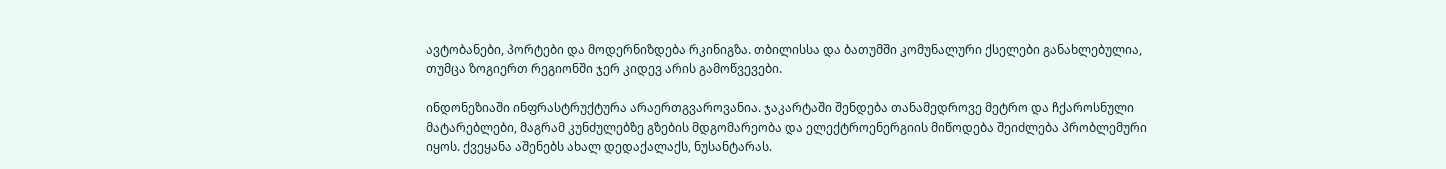ავტობანები, პორტები და მოდერნიზდება რკინიგზა. თბილისსა და ბათუმში კომუნალური ქსელები განახლებულია, თუმცა ზოგიერთ რეგიონში ჯერ კიდევ არის გამოწვევები.

ინდონეზიაში ინფრასტრუქტურა არაერთგვაროვანია. ჯაკარტაში შენდება თანამედროვე მეტრო და ჩქაროსნული მატარებლები, მაგრამ კუნძულებზე გზების მდგომარეობა და ელექტროენერგიის მიწოდება შეიძლება პრობლემური იყოს. ქვეყანა აშენებს ახალ დედაქალაქს, ნუსანტარას.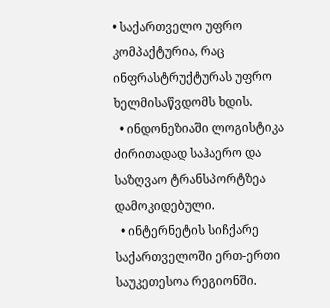• საქართველო უფრო კომპაქტურია, რაც ინფრასტრუქტურას უფრო ხელმისაწვდომს ხდის.
  • ინდონეზიაში ლოგისტიკა ძირითადად საჰაერო და საზღვაო ტრანსპორტზეა დამოკიდებული.
  • ინტერნეტის სიჩქარე საქართველოში ერთ-ერთი საუკეთესოა რეგიონში.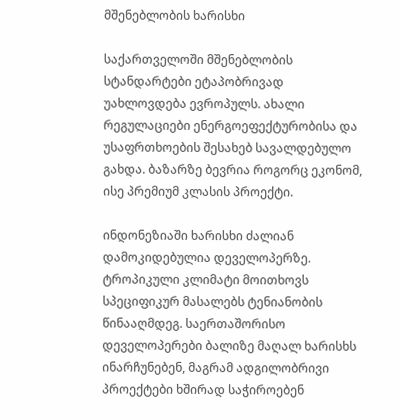მშენებლობის ხარისხი

საქართველოში მშენებლობის სტანდარტები ეტაპობრივად უახლოვდება ევროპულს. ახალი რეგულაციები ენერგოეფექტურობისა და უსაფრთხოების შესახებ სავალდებულო გახდა. ბაზარზე ბევრია როგორც ეკონომ, ისე პრემიუმ კლასის პროექტი.

ინდონეზიაში ხარისხი ძალიან დამოკიდებულია დეველოპერზე. ტროპიკული კლიმატი მოითხოვს სპეციფიკურ მასალებს ტენიანობის წინააღმდეგ. საერთაშორისო დეველოპერები ბალიზე მაღალ ხარისხს ინარჩუნებენ, მაგრამ ადგილობრივი პროექტები ხშირად საჭიროებენ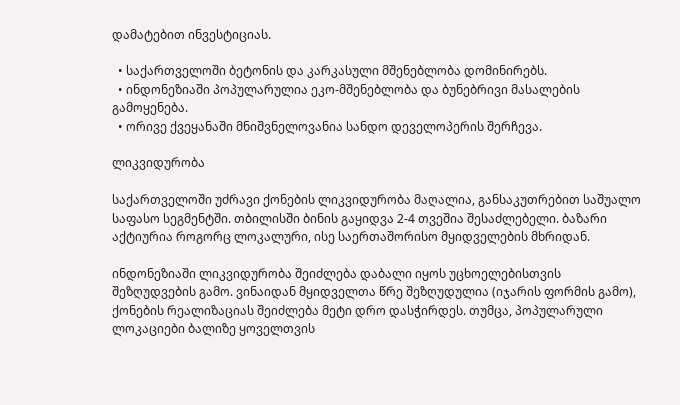დამატებით ინვესტიციას.

  • საქართველოში ბეტონის და კარკასული მშენებლობა დომინირებს.
  • ინდონეზიაში პოპულარულია ეკო-მშენებლობა და ბუნებრივი მასალების გამოყენება.
  • ორივე ქვეყანაში მნიშვნელოვანია სანდო დეველოპერის შერჩევა.

ლიკვიდურობა

საქართველოში უძრავი ქონების ლიკვიდურობა მაღალია, განსაკუთრებით საშუალო საფასო სეგმენტში. თბილისში ბინის გაყიდვა 2-4 თვეშია შესაძლებელი. ბაზარი აქტიურია როგორც ლოკალური, ისე საერთაშორისო მყიდველების მხრიდან.

ინდონეზიაში ლიკვიდურობა შეიძლება დაბალი იყოს უცხოელებისთვის შეზღუდვების გამო. ვინაიდან მყიდველთა წრე შეზღუდულია (იჯარის ფორმის გამო), ქონების რეალიზაციას შეიძლება მეტი დრო დასჭირდეს. თუმცა, პოპულარული ლოკაციები ბალიზე ყოველთვის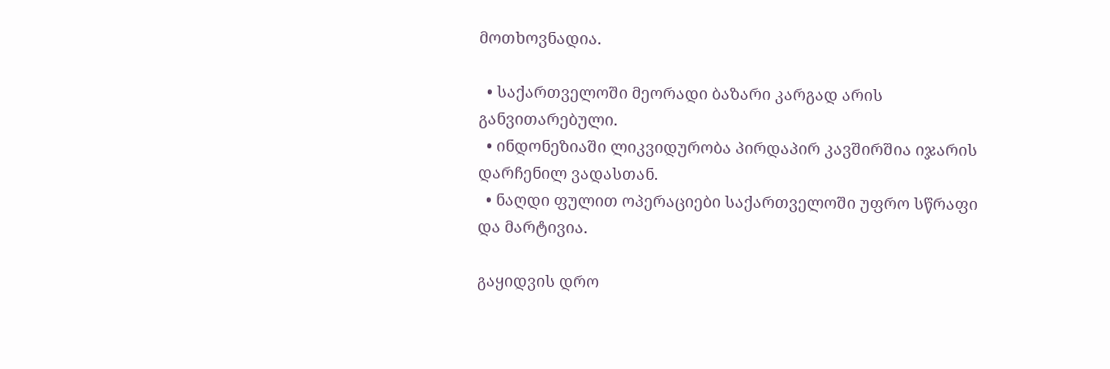მოთხოვნადია.

  • საქართველოში მეორადი ბაზარი კარგად არის განვითარებული.
  • ინდონეზიაში ლიკვიდურობა პირდაპირ კავშირშია იჯარის დარჩენილ ვადასთან.
  • ნაღდი ფულით ოპერაციები საქართველოში უფრო სწრაფი და მარტივია.

გაყიდვის დრო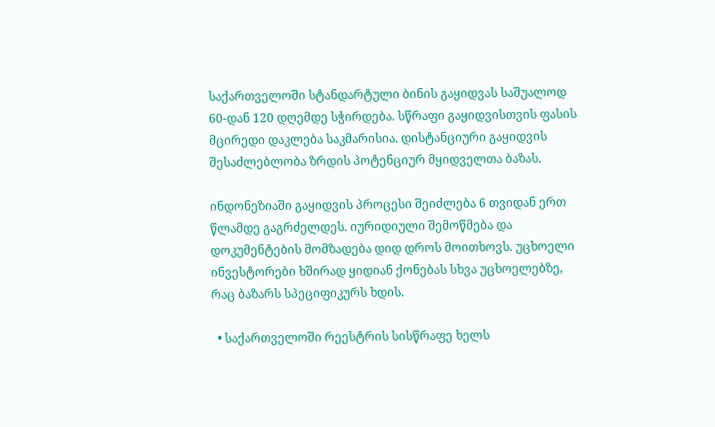საქართველოში სტანდარტული ბინის გაყიდვას საშუალოდ 60-დან 120 დღემდე სჭირდება. სწრაფი გაყიდვისთვის ფასის მცირედი დაკლება საკმარისია. დისტანციური გაყიდვის შესაძლებლობა ზრდის პოტენციურ მყიდველთა ბაზას.

ინდონეზიაში გაყიდვის პროცესი შეიძლება 6 თვიდან ერთ წლამდე გაგრძელდეს. იურიდიული შემოწმება და დოკუმენტების მომზადება დიდ დროს მოითხოვს. უცხოელი ინვესტორები ხშირად ყიდიან ქონებას სხვა უცხოელებზე, რაც ბაზარს სპეციფიკურს ხდის.

  • საქართველოში რეესტრის სისწრაფე ხელს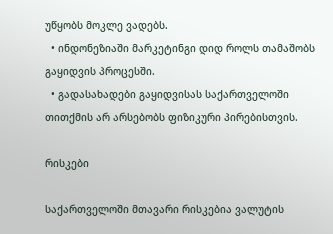უწყობს მოკლე ვადებს.
  • ინდონეზიაში მარკეტინგი დიდ როლს თამაშობს გაყიდვის პროცესში.
  • გადასახადები გაყიდვისას საქართველოში თითქმის არ არსებობს ფიზიკური პირებისთვის.

რისკები

საქართველოში მთავარი რისკებია ვალუტის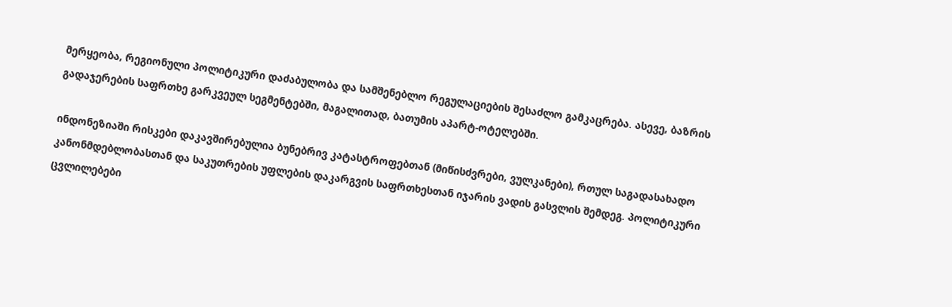მერყეობა, რეგიონული პოლიტიკური დაძაბულობა და სამშენებლო რეგულაციების შესაძლო გამკაცრება. ასევე, ბაზრის გადაჯერების საფრთხე გარკვეულ სეგმენტებში, მაგალითად, ბათუმის აპარტ-ოტელებში.

ინდონეზიაში რისკები დაკავშირებულია ბუნებრივ კატასტროფებთან (მიწისძვრები, ვულკანები), რთულ საგადასახადო კანონმდებლობასთან და საკუთრების უფლების დაკარგვის საფრთხესთან იჯარის ვადის გასვლის შემდეგ. პოლიტიკური ცვლილებები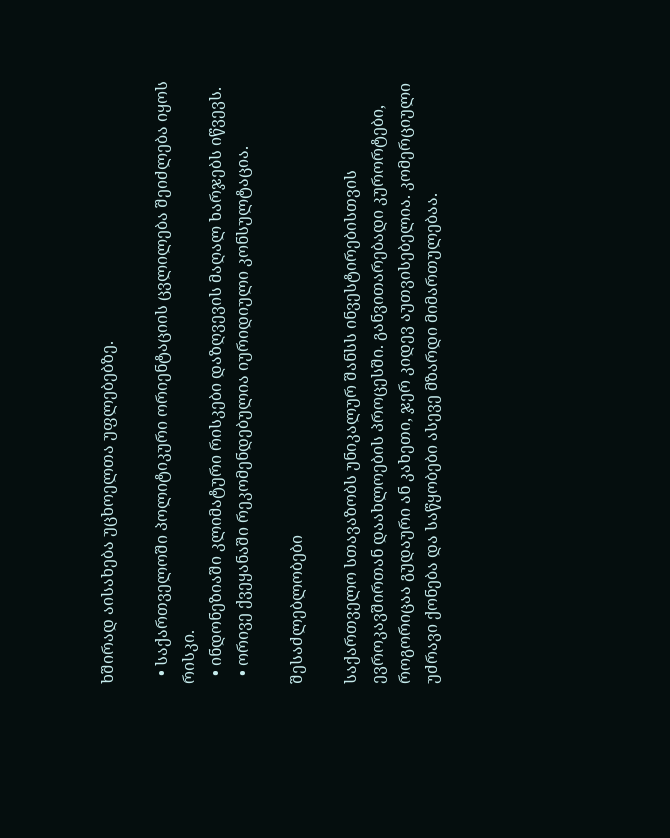ხშირად აისახება უცხოელთა უფლებებზე.

  • საქართველოში პოლიტიკური ორიენტაციის ცვლილება შეიძლება იყოს რისკი.
  • ინდონეზიაში კლიმატური რისკები დაზღვევის მაღალ ხარჯებს იწვევს.
  • ორივე ქვეყანაში რეკომენდებულია იურიდიული კონსულტაცია.

შესაძლებლობები

საქართველო სთავაზობს უნიკალურ შანსს ინვესტირებისთვის ევროკავშირთან დაახლოების პროცესში. განვითარებადი კურორტები, როგორიცაა გუდაური ან კახეთი, ჯერ კიდევ აუთვისებელია. კომერციული უძრავი ქონება და საწყობები ასევე მზარდი მიმართულებაა.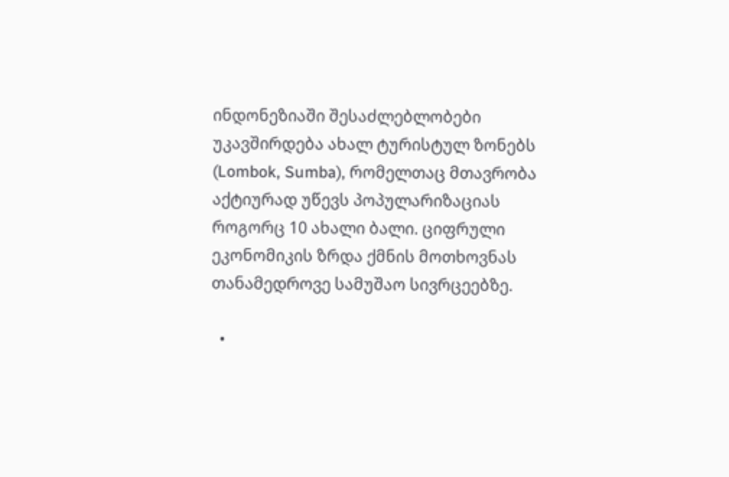ინდონეზიაში შესაძლებლობები უკავშირდება ახალ ტურისტულ ზონებს (Lombok, Sumba), რომელთაც მთავრობა აქტიურად უწევს პოპულარიზაციას როგორც 10 ახალი ბალი. ციფრული ეკონომიკის ზრდა ქმნის მოთხოვნას თანამედროვე სამუშაო სივრცეებზე.

  •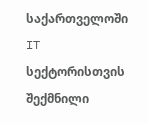საქართველოში IT სექტორისთვის შექმნილი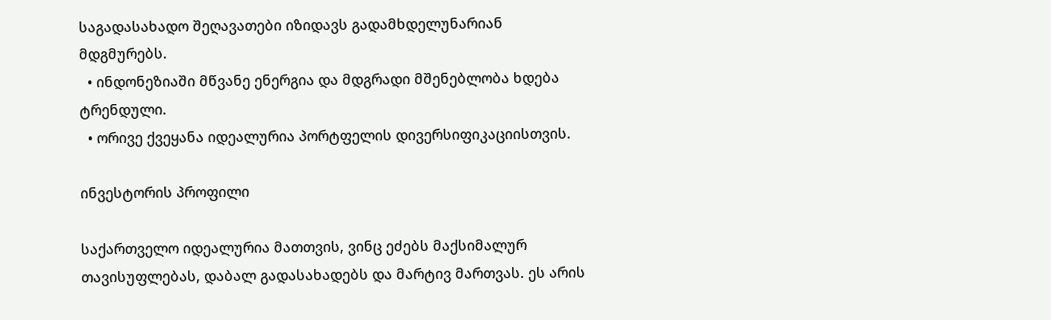საგადასახადო შეღავათები იზიდავს გადამხდელუნარიან მდგმურებს.
  • ინდონეზიაში მწვანე ენერგია და მდგრადი მშენებლობა ხდება ტრენდული.
  • ორივე ქვეყანა იდეალურია პორტფელის დივერსიფიკაციისთვის.

ინვესტორის პროფილი

საქართველო იდეალურია მათთვის, ვინც ეძებს მაქსიმალურ თავისუფლებას, დაბალ გადასახადებს და მარტივ მართვას. ეს არის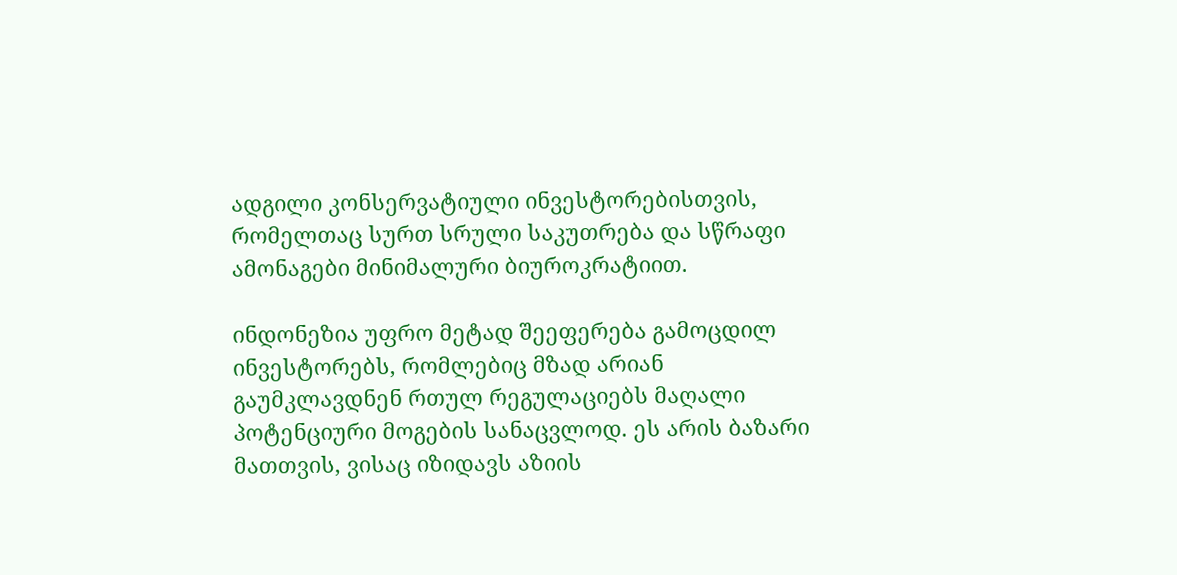ადგილი კონსერვატიული ინვესტორებისთვის, რომელთაც სურთ სრული საკუთრება და სწრაფი ამონაგები მინიმალური ბიუროკრატიით.

ინდონეზია უფრო მეტად შეეფერება გამოცდილ ინვესტორებს, რომლებიც მზად არიან გაუმკლავდნენ რთულ რეგულაციებს მაღალი პოტენციური მოგების სანაცვლოდ. ეს არის ბაზარი მათთვის, ვისაც იზიდავს აზიის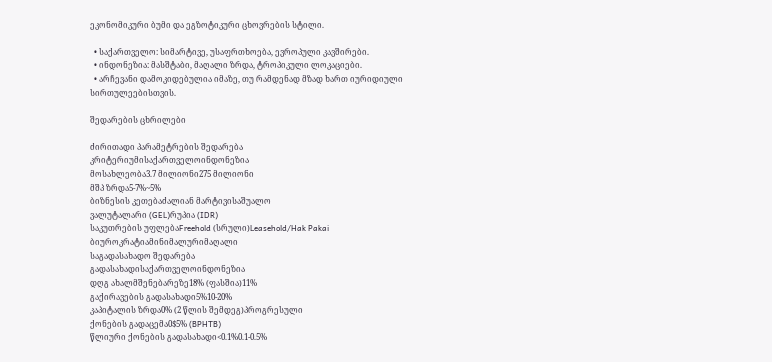ეკონომიკური ბუმი და ეგზოტიკური ცხოვრების სტილი.

  • საქართველო: სიმარტივე, უსაფრთხოება, ევროპული კავშირები.
  • ინდონეზია: მასშტაბი, მაღალი ზრდა, ტროპიკული ლოკაციები.
  • არჩევანი დამოკიდებულია იმაზე, თუ რამდენად მზად ხართ იურიდიული სირთულეებისთვის.

შედარების ცხრილები

ძირითადი პარამეტრების შედარება
კრიტერიუმისაქართველოინდონეზია
მოსახლეობა3.7 მილიონი275 მილიონი
მშპ ზრდა5-7%~5%
ბიზნესის კეთებაძალიან მარტივისაშუალო
ვალუტალარი (GEL)რუპია (IDR)
საკუთრების უფლებაFreehold (სრული)Leasehold/Hak Pakai
ბიუროკრატიამინიმალურიმაღალი
საგადასახადო შედარება
გადასახადისაქართველოინდონეზია
დღგ ახალმშენებარეზე18% (ფასშია)11%
გაქირავების გადასახადი5%10-20%
კაპიტალის ზრდა0% (2 წლის შემდეგ)პროგრესული
ქონების გადაცემა0$5% (BPHTB)
წლიური ქონების გადასახადი<0.1%0.1-0.5%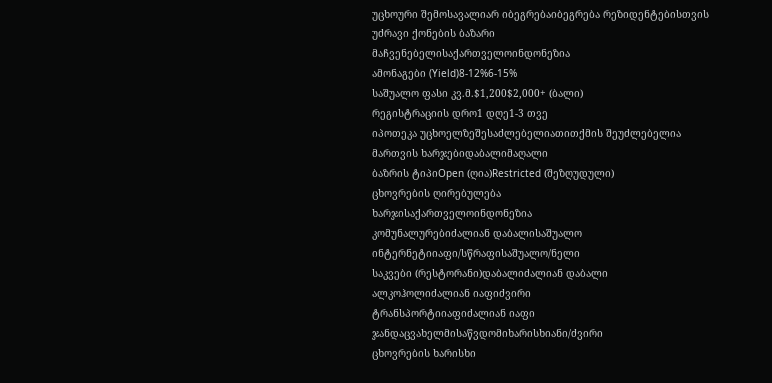უცხოური შემოსავალიარ იბეგრებაიბეგრება რეზიდენტებისთვის
უძრავი ქონების ბაზარი
მაჩვენებელისაქართველოინდონეზია
ამონაგები (Yield)8-12%6-15%
საშუალო ფასი კვ.მ.$1,200$2,000+ (ბალი)
რეგისტრაციის დრო1 დღე1-3 თვე
იპოთეკა უცხოელზეშესაძლებელიათითქმის შეუძლებელია
მართვის ხარჯებიდაბალიმაღალი
ბაზრის ტიპიOpen (ღია)Restricted (შეზღუდული)
ცხოვრების ღირებულება
ხარჯისაქართველოინდონეზია
კომუნალურებიძალიან დაბალისაშუალო
ინტერნეტიიაფი/სწრაფისაშუალო/ნელი
საკვები (რესტორანი)დაბალიძალიან დაბალი
ალკოჰოლიძალიან იაფიძვირი
ტრანსპორტიიაფიძალიან იაფი
ჯანდაცვახელმისაწვდომიხარისხიანი/ძვირი
ცხოვრების ხარისხი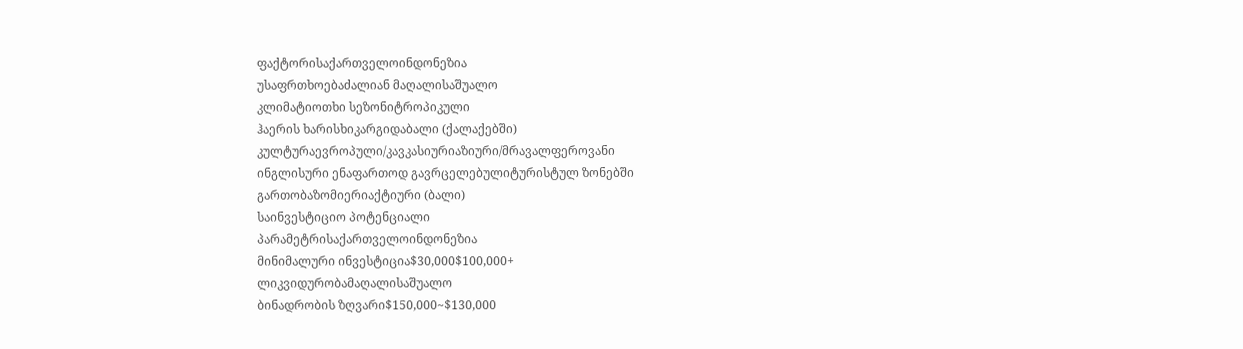ფაქტორისაქართველოინდონეზია
უსაფრთხოებაძალიან მაღალისაშუალო
კლიმატიოთხი სეზონიტროპიკული
ჰაერის ხარისხიკარგიდაბალი (ქალაქებში)
კულტურაევროპული/კავკასიურიაზიური/მრავალფეროვანი
ინგლისური ენაფართოდ გავრცელებულიტურისტულ ზონებში
გართობაზომიერიაქტიური (ბალი)
საინვესტიციო პოტენციალი
პარამეტრისაქართველოინდონეზია
მინიმალური ინვესტიცია$30,000$100,000+
ლიკვიდურობამაღალისაშუალო
ბინადრობის ზღვარი$150,000~$130,000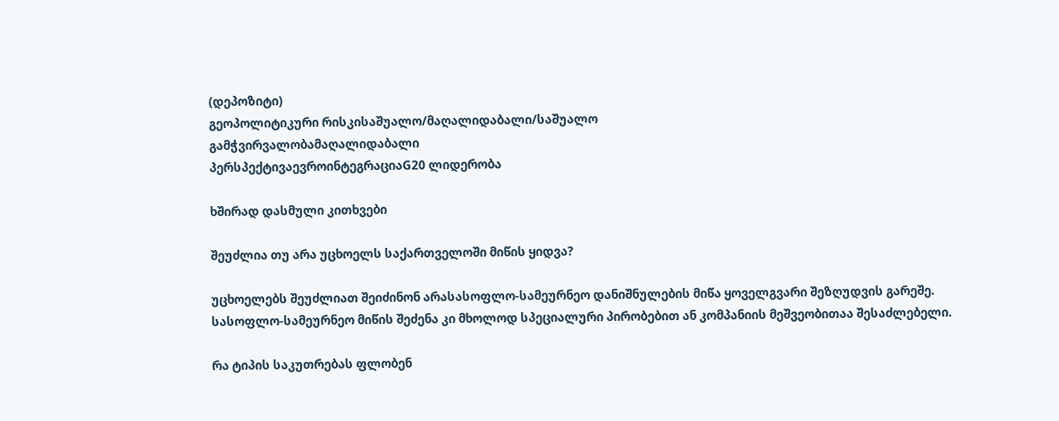(დეპოზიტი)
გეოპოლიტიკური რისკისაშუალო/მაღალიდაბალი/საშუალო
გამჭვირვალობამაღალიდაბალი
პერსპექტივაევროინტეგრაციაG20 ლიდერობა

ხშირად დასმული კითხვები

შეუძლია თუ არა უცხოელს საქართველოში მიწის ყიდვა?

უცხოელებს შეუძლიათ შეიძინონ არასასოფლო-სამეურნეო დანიშნულების მიწა ყოველგვარი შეზღუდვის გარეშე. სასოფლო-სამეურნეო მიწის შეძენა კი მხოლოდ სპეციალური პირობებით ან კომპანიის მეშვეობითაა შესაძლებელი.

რა ტიპის საკუთრებას ფლობენ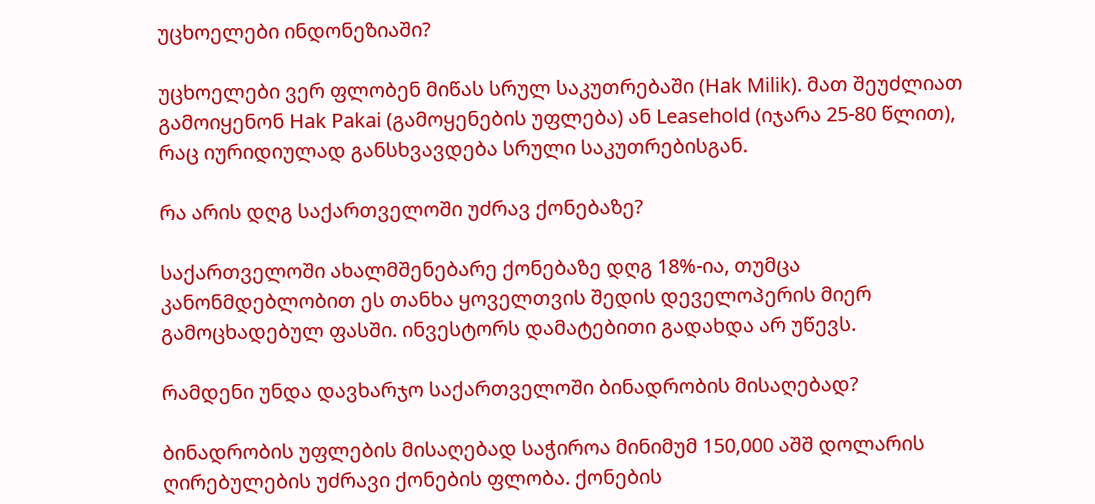უცხოელები ინდონეზიაში?

უცხოელები ვერ ფლობენ მიწას სრულ საკუთრებაში (Hak Milik). მათ შეუძლიათ გამოიყენონ Hak Pakai (გამოყენების უფლება) ან Leasehold (იჯარა 25-80 წლით), რაც იურიდიულად განსხვავდება სრული საკუთრებისგან.

რა არის დღგ საქართველოში უძრავ ქონებაზე?

საქართველოში ახალმშენებარე ქონებაზე დღგ 18%-ია, თუმცა კანონმდებლობით ეს თანხა ყოველთვის შედის დეველოპერის მიერ გამოცხადებულ ფასში. ინვესტორს დამატებითი გადახდა არ უწევს.

რამდენი უნდა დავხარჯო საქართველოში ბინადრობის მისაღებად?

ბინადრობის უფლების მისაღებად საჭიროა მინიმუმ 150,000 აშშ დოლარის ღირებულების უძრავი ქონების ფლობა. ქონების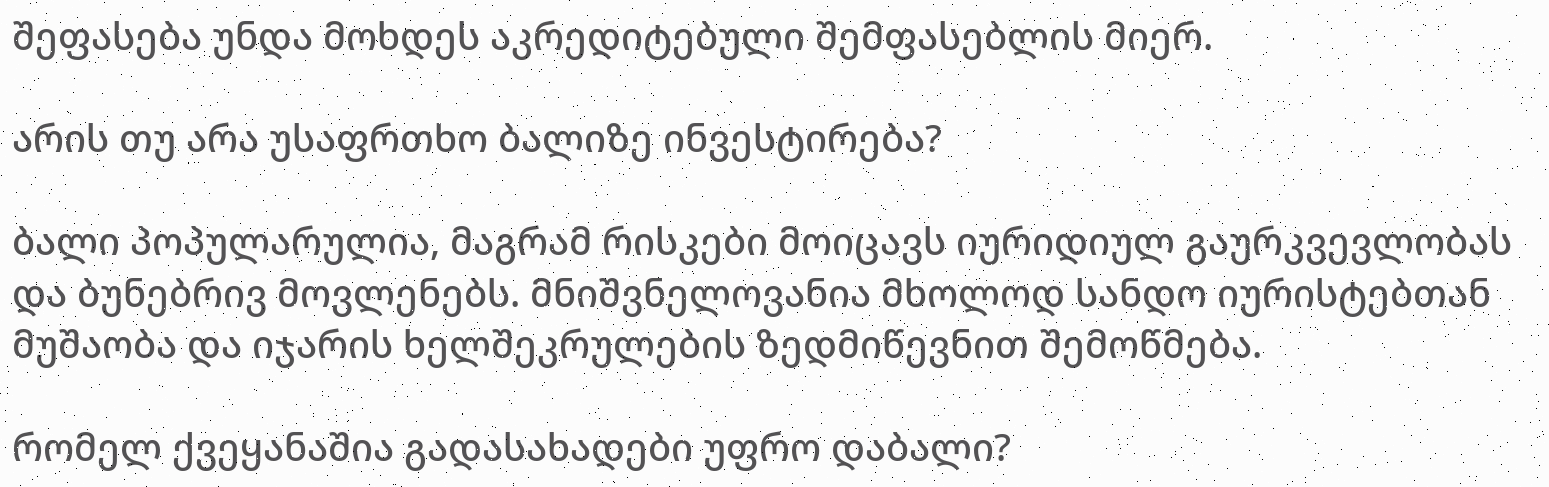შეფასება უნდა მოხდეს აკრედიტებული შემფასებლის მიერ.

არის თუ არა უსაფრთხო ბალიზე ინვესტირება?

ბალი პოპულარულია, მაგრამ რისკები მოიცავს იურიდიულ გაურკვევლობას და ბუნებრივ მოვლენებს. მნიშვნელოვანია მხოლოდ სანდო იურისტებთან მუშაობა და იჯარის ხელშეკრულების ზედმიწევნით შემოწმება.

რომელ ქვეყანაშია გადასახადები უფრო დაბალი?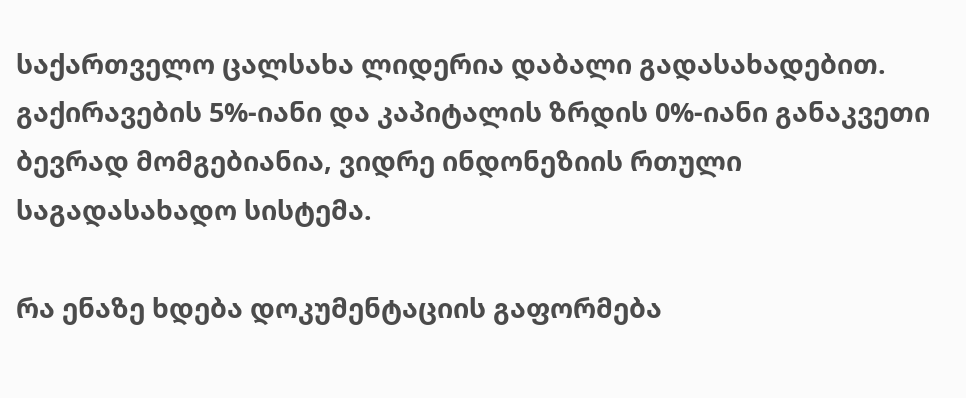საქართველო ცალსახა ლიდერია დაბალი გადასახადებით. გაქირავების 5%-იანი და კაპიტალის ზრდის 0%-იანი განაკვეთი ბევრად მომგებიანია, ვიდრე ინდონეზიის რთული საგადასახადო სისტემა.

რა ენაზე ხდება დოკუმენტაციის გაფორმება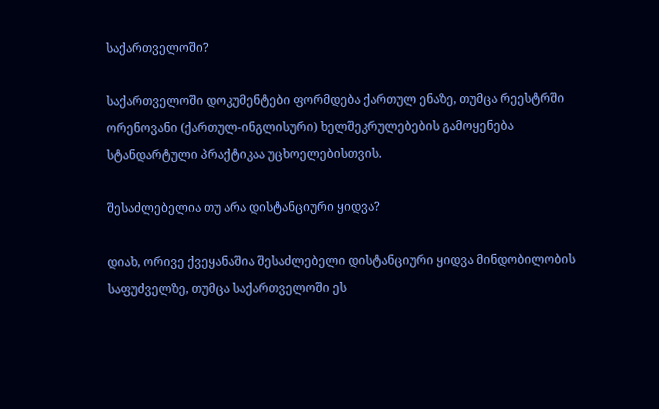საქართველოში?

საქართველოში დოკუმენტები ფორმდება ქართულ ენაზე, თუმცა რეესტრში ორენოვანი (ქართულ-ინგლისური) ხელშეკრულებების გამოყენება სტანდარტული პრაქტიკაა უცხოელებისთვის.

შესაძლებელია თუ არა დისტანციური ყიდვა?

დიახ, ორივე ქვეყანაშია შესაძლებელი დისტანციური ყიდვა მინდობილობის საფუძველზე, თუმცა საქართველოში ეს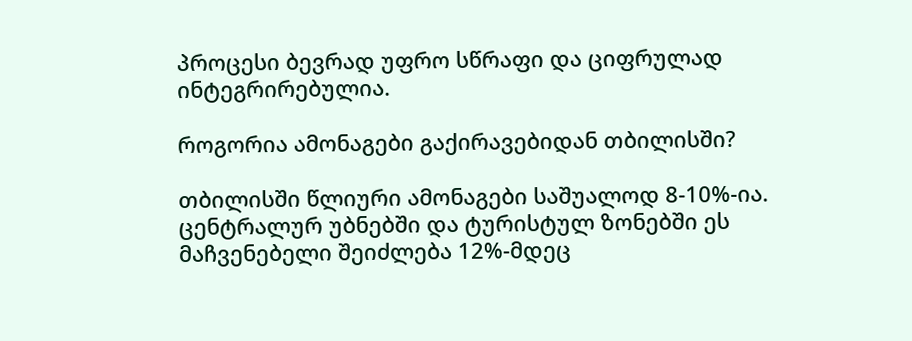პროცესი ბევრად უფრო სწრაფი და ციფრულად ინტეგრირებულია.

როგორია ამონაგები გაქირავებიდან თბილისში?

თბილისში წლიური ამონაგები საშუალოდ 8-10%-ია. ცენტრალურ უბნებში და ტურისტულ ზონებში ეს მაჩვენებელი შეიძლება 12%-მდეც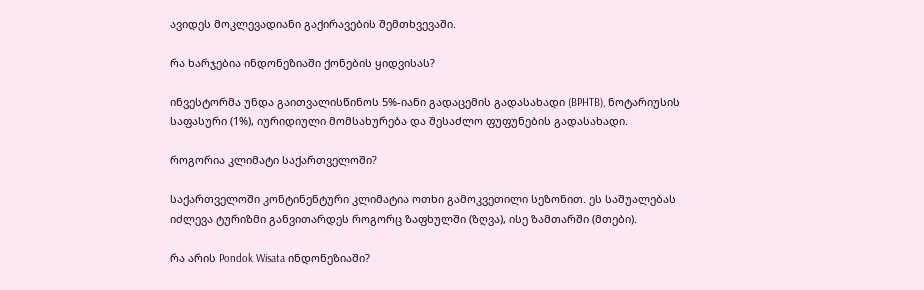ავიდეს მოკლევადიანი გაქირავების შემთხვევაში.

რა ხარჯებია ინდონეზიაში ქონების ყიდვისას?

ინვესტორმა უნდა გაითვალისწინოს 5%-იანი გადაცემის გადასახადი (BPHTB), ნოტარიუსის საფასური (1%), იურიდიული მომსახურება და შესაძლო ფუფუნების გადასახადი.

როგორია კლიმატი საქართველოში?

საქართველოში კონტინენტური კლიმატია ოთხი გამოკვეთილი სეზონით. ეს საშუალებას იძლევა ტურიზმი განვითარდეს როგორც ზაფხულში (ზღვა), ისე ზამთარში (მთები).

რა არის Pondok Wisata ინდონეზიაში?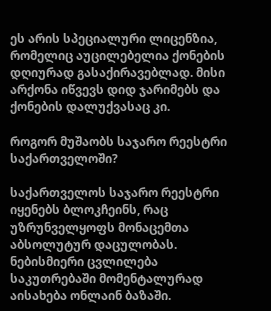ეს არის სპეციალური ლიცენზია, რომელიც აუცილებელია ქონების დღიურად გასაქირავებლად. მისი არქონა იწვევს დიდ ჯარიმებს და ქონების დალუქვასაც კი.

როგორ მუშაობს საჯარო რეესტრი საქართველოში?

საქართველოს საჯარო რეესტრი იყენებს ბლოკჩეინს, რაც უზრუნველყოფს მონაცემთა აბსოლუტურ დაცულობას. ნებისმიერი ცვლილება საკუთრებაში მომენტალურად აისახება ონლაინ ბაზაში.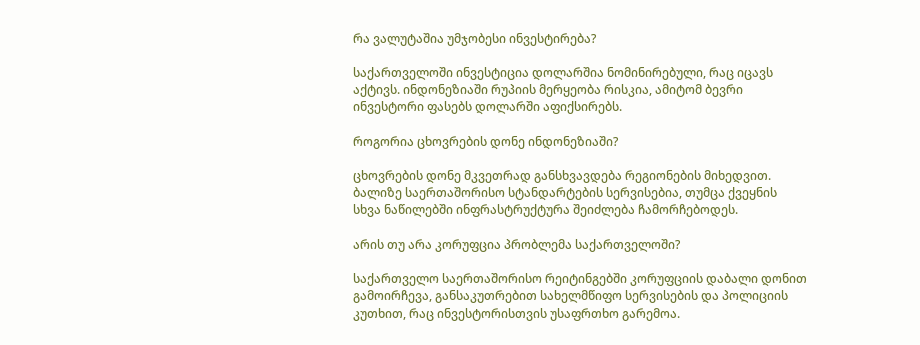რა ვალუტაშია უმჯობესი ინვესტირება?

საქართველოში ინვესტიცია დოლარშია ნომინირებული, რაც იცავს აქტივს. ინდონეზიაში რუპიის მერყეობა რისკია, ამიტომ ბევრი ინვესტორი ფასებს დოლარში აფიქსირებს.

როგორია ცხოვრების დონე ინდონეზიაში?

ცხოვრების დონე მკვეთრად განსხვავდება რეგიონების მიხედვით. ბალიზე საერთაშორისო სტანდარტების სერვისებია, თუმცა ქვეყნის სხვა ნაწილებში ინფრასტრუქტურა შეიძლება ჩამორჩებოდეს.

არის თუ არა კორუფცია პრობლემა საქართველოში?

საქართველო საერთაშორისო რეიტინგებში კორუფციის დაბალი დონით გამოირჩევა, განსაკუთრებით სახელმწიფო სერვისების და პოლიციის კუთხით, რაც ინვესტორისთვის უსაფრთხო გარემოა.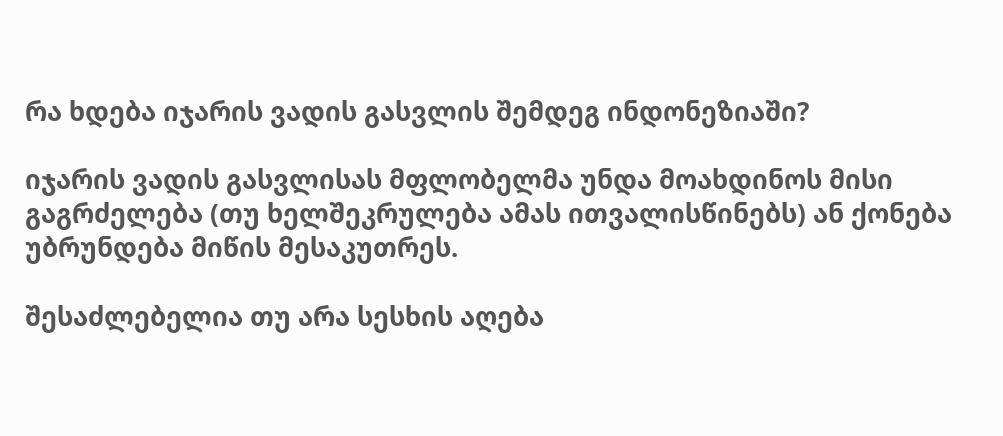რა ხდება იჯარის ვადის გასვლის შემდეგ ინდონეზიაში?

იჯარის ვადის გასვლისას მფლობელმა უნდა მოახდინოს მისი გაგრძელება (თუ ხელშეკრულება ამას ითვალისწინებს) ან ქონება უბრუნდება მიწის მესაკუთრეს.

შესაძლებელია თუ არა სესხის აღება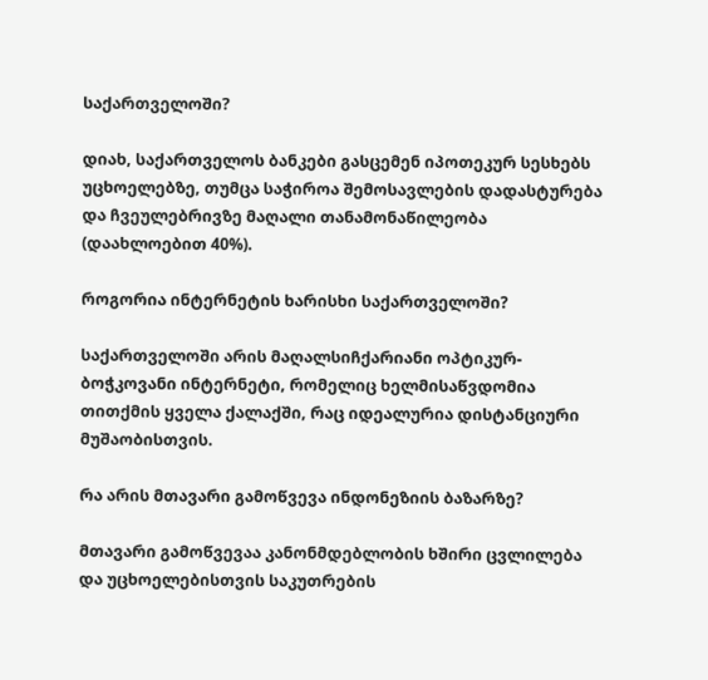საქართველოში?

დიახ, საქართველოს ბანკები გასცემენ იპოთეკურ სესხებს უცხოელებზე, თუმცა საჭიროა შემოსავლების დადასტურება და ჩვეულებრივზე მაღალი თანამონაწილეობა (დაახლოებით 40%).

როგორია ინტერნეტის ხარისხი საქართველოში?

საქართველოში არის მაღალსიჩქარიანი ოპტიკურ-ბოჭკოვანი ინტერნეტი, რომელიც ხელმისაწვდომია თითქმის ყველა ქალაქში, რაც იდეალურია დისტანციური მუშაობისთვის.

რა არის მთავარი გამოწვევა ინდონეზიის ბაზარზე?

მთავარი გამოწვევაა კანონმდებლობის ხშირი ცვლილება და უცხოელებისთვის საკუთრების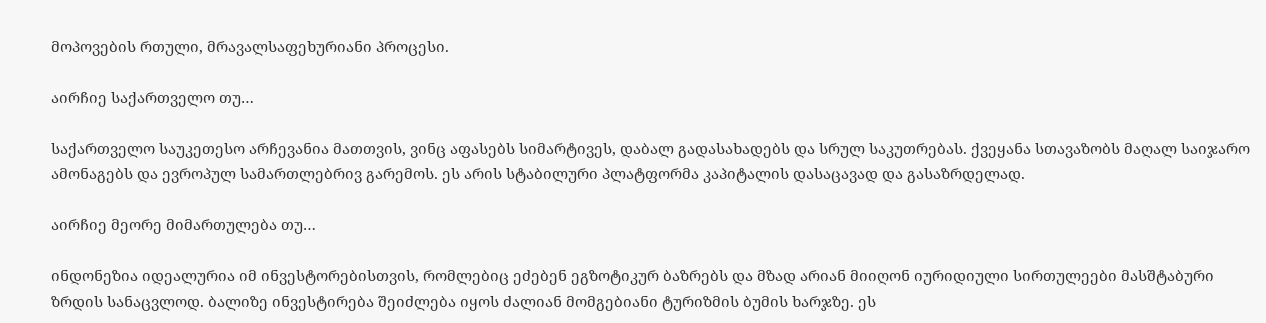მოპოვების რთული, მრავალსაფეხურიანი პროცესი.

აირჩიე საქართველო თუ…

საქართველო საუკეთესო არჩევანია მათთვის, ვინც აფასებს სიმარტივეს, დაბალ გადასახადებს და სრულ საკუთრებას. ქვეყანა სთავაზობს მაღალ საიჯარო ამონაგებს და ევროპულ სამართლებრივ გარემოს. ეს არის სტაბილური პლატფორმა კაპიტალის დასაცავად და გასაზრდელად.

აირჩიე მეორე მიმართულება თუ…

ინდონეზია იდეალურია იმ ინვესტორებისთვის, რომლებიც ეძებენ ეგზოტიკურ ბაზრებს და მზად არიან მიიღონ იურიდიული სირთულეები მასშტაბური ზრდის სანაცვლოდ. ბალიზე ინვესტირება შეიძლება იყოს ძალიან მომგებიანი ტურიზმის ბუმის ხარჯზე. ეს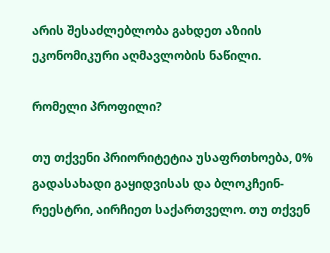არის შესაძლებლობა გახდეთ აზიის ეკონომიკური აღმავლობის ნაწილი.

რომელი პროფილი?

თუ თქვენი პრიორიტეტია უსაფრთხოება, 0% გადასახადი გაყიდვისას და ბლოკჩეინ-რეესტრი, აირჩიეთ საქართველო. თუ თქვენ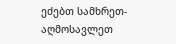ეძებთ სამხრეთ-აღმოსავლეთ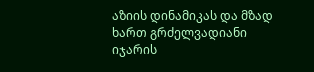აზიის დინამიკას და მზად ხართ გრძელვადიანი იჯარის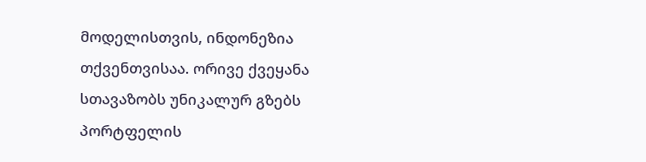მოდელისთვის, ინდონეზია თქვენთვისაა. ორივე ქვეყანა სთავაზობს უნიკალურ გზებს პორტფელის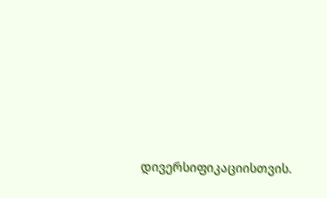დივერსიფიკაციისთვის.